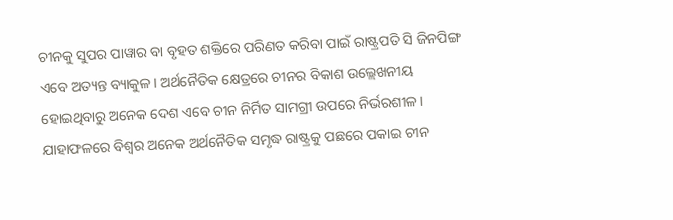ଚୀନକୁ ସୁପର ପାୱାର ବା ବୃହତ ଶକ୍ତିରେ ପରିଣତ କରିବା ପାଇଁ ରାଷ୍ଟ୍ରପତି ସି ଜିନପିଙ୍ଗ ଏବେ ଅତ୍ୟନ୍ତ ବ୍ୟାକୁଳ। ଅର୍ଥନୈତିକ କ୍ଷେତ୍ରରେ ଚୀନର ବିକାଶ ଉଲ୍ଲେଖନୀୟ ହୋଇଥିବାରୁ ଅନେକ ଦେଶ ଏବେ ଚୀନ ନିର୍ମିତ ସାମଗ୍ରୀ ଉପରେ ନିର୍ଭରଶୀଳ। ଯାହାଫଳରେ ବିଶ୍ବର ଅନେକ ଅର୍ଥନୈତିକ ସମୃଦ୍ଧ ରାଷ୍ଟ୍ରକୁ ପଛରେ ପକାଇ ଚୀନ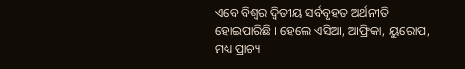ଏବେ ବିଶ୍ବର ଦ୍ବିତୀୟ ସର୍ବବୃହତ ଅର୍ଥନୀତି ହୋଇପାରିଛି । ହେଲେ ଏସିଆ, ଆଫ୍ରିକା, ୟୁରୋପ, ମଧ୍ୟ ପ୍ରାଚ୍ୟ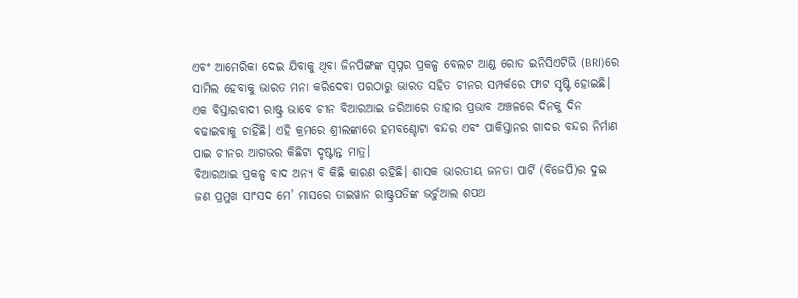ଏବଂ ଆମେରିକା ଦେଇ ଯିବାକୁ ଥିବା ଜିନପିଙ୍ଗଙ୍କ ସ୍ବପ୍ନର ପ୍ରକଳ୍ପ ବେଲଟ ଆଣ୍ଡ ରୋଡ ଇନିସିଏଟିଭି (BRI)ରେ ସାମିଲ ହେବାକୁ ଭାରତ ମନା କରିଦେବା ପରଠାରୁ ଭାରତ ସହିତ ଚୀନର ସମ୍ପର୍କରେ ଫାଟ ସୃଷ୍ଟି ହୋଇଛି। ଏକ ବିସ୍ତାରବାଦୀ ରାଷ୍ଟ୍ର ଭାବେ ଚୀନ ବିଆରଆଇ ଜରିଆରେ ତାହାର ପ୍ରଭାବ ଅଞ୍ଚଳରେ ଦିନକୁ ଦିନ ବଢାଇବାକୁ ଚାହିଁଛି। ଏହି କ୍ରମରେ ଶ୍ରୀଲଙ୍କାରେ ହମବଣ୍ଚୋଟା ବନ୍ଦର ଏବଂ ପାକିସ୍ତାନର ଗାଦର ବନ୍ଦର ନିର୍ମାଣ ପାଇ ଚୀନର ଆଗଭର କିଛିଟା ଦୃଷ୍ଟାନ୍ତ ମାତ୍ର।
ବିଆରଆଇ ପ୍ରକଳ୍ପ ବାଦ ଅନ୍ୟ ବି କିଛି କାରଣ ରହିଛି। ଶାସକ ଭାରତୀୟ ଜନତା ପାର୍ଟି (ବିଜେପି)ର ଦୁଇ ଜଣ ପ୍ରମୁଖ ସାଂସଦ ମେ’ ମାସରେ ତାଇୱାନ ରାଷ୍ଟ୍ରପତିଙ୍କ ଭର୍ଚୁଆଲ ଶପଥ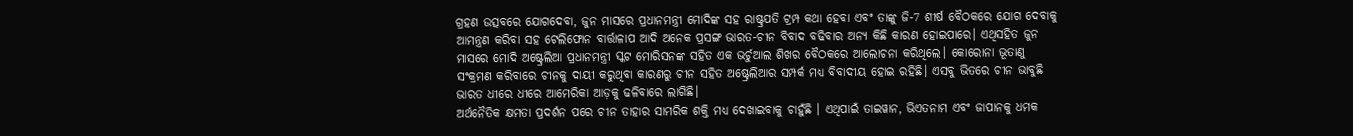ଗ୍ରହଣ ଉତ୍ସବରେ ଯୋଗଦେବା, ଜୁନ ମାସରେ ପ୍ରଧାନମନ୍ତ୍ରୀ ମୋଦିଙ୍କ ସହ ରାଷ୍ଟ୍ରପତି ଟ୍ରମ୍ପ କଥା ହେବା ଏବଂ ତାଙ୍କୁ ଜି-7 ଶୀର୍ଷ ବୈଠକରେ ଯୋଗ ଦେବାକୁ ଆମନ୍ତ୍ରଣ କରିବା ସହ ଟେଲିଫୋନ ବାର୍ତ୍ତାଳାପ ଆଦି ଅନେକ ପ୍ରସଙ୍ଗ ଭାରତ-ଚୀନ ବିବାଦ ବଢିବାର ଅନ୍ୟ କିଛି କାରଣ ହୋଇପାରେ। ଏଥିସହିତ ଜୁନ ମାସରେ ମୋଦି ଅଷ୍ଟ୍ରେଲିଆ ପ୍ରଧାନମନ୍ତ୍ରୀ ସ୍କଟ ମୋରିସନଙ୍କ ସହିତ ଏକ ଭର୍ଚୁଆଲ ଶିଖର ବୈଠକରେ ଆଲୋଚନା କରିଥିଲେ। କୋରୋନା ଭୂତାଣୁ ସଂକ୍ରମଣ କରିବାରେ ଚୀନକୁ ଦାୟୀ କରୁଥିବା କାରଣରୁ ଚୀନ ସହିତ ଅଷ୍ଟ୍ରେଲିଆର ସମ୍ପର୍କ ମଧ୍ୟ ବିବାଦୀୟ ହୋଇ ରହିଛି। ଏସବୁ ଭିତରେ ଚୀନ ଭାବୁଛି ଭାରତ ଧୀରେ ଧୀରେ ଆମେରିକା ଆଡ଼କୁ ଢଳିବାରେ ଲାଗିଛି।
ଅର୍ଥନୈତିକ କ୍ଷମତା ପ୍ରଦର୍ଶନ ପରେ ଚୀନ ତାହାର ସାମରିକ ଶକ୍ତି ମଧ୍ୟ ଦେଖାଇବାକୁ ଚାହୁଁଛି । ଏଥିପାଇଁ ତାଇୱାନ, ଭିଏତନାମ ଏବଂ ଜାପାନକୁ ଧମକ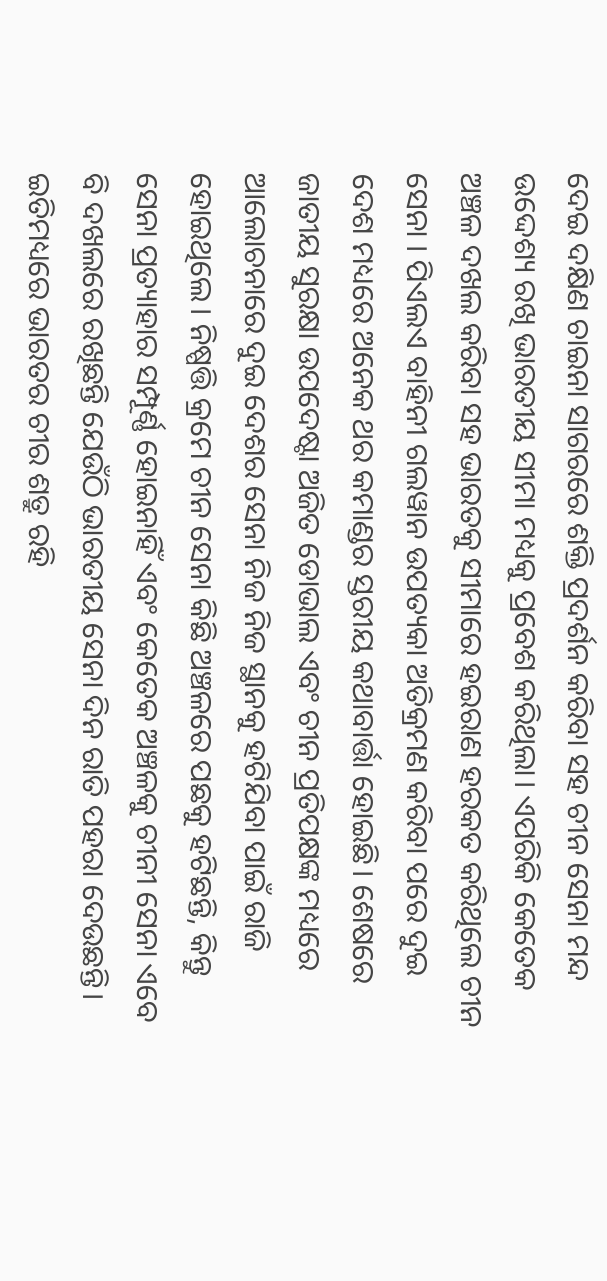ଦେଇ ଦକ୍ଷିଣ ଚାଇନା ସାଗରରେ ଶକ୍ତି ପ୍ରଦର୍ଶନ କରିବା ସହ ଚୀନ ସେନା ମନ୍ଦ ଉଦ୍ଦେଶ୍ୟ ରଖି ଭାରତୀୟ ସୀମା ମଧ୍ୟକୁ ପ୍ରବେଶ କରିଥିଲା। ଏପରିକି କେତେକ ଅଞ୍ଚଳ ଦଖଲ କରିବା ସହ ଭାରତକୁ ସୀମାରେ ହଇରାଣ ହରକତ କରିଥିଲେ ଚୀନ ସେନା । ପିଏଲଏ ବାହିନୀ ଗଲୱାନ ଉପତ୍ୟକା ଅତିକ୍ରମଣ କରିବା ପରେ ଦୁଇ ଦେଶ ମଧ୍ୟରେ ଅନେକ ଥର କମାଣ୍ଡର ସ୍ତରୀୟ କଥାବାର୍ତ୍ତା ହୋଇଛି। ଶେଷରେ ଜାତୀୟ ସୁରକ୍ଷା ଉପଦେଷ୍ଟା ଅଜିତ ଡୋଭାଲ ଏବଂ ଚୀନ ପ୍ରତିପକ୍ଷଙ୍କ ମଧ୍ୟରେ ଆଲୋଚନାରେ ଦୁଇ ଦେଶର ସେନା ନିଜ ନିଜ ସ୍ଥାନକୁ ହଟିଯିବା ପାଇଁ ରାଜି ହୋଇଥିଲେ। ନିଷ୍ପତ୍ତି କ୍ରମେ ଚୀନ ସେନା କିଛି ଅଞ୍ଚଳରେ ପଛକୁ ହଟିଛନ୍ତି, କିନ୍ତୁ ସେନା ପ୍ରତ୍ୟାହାର ସମ୍ପୂର୍ଣ୍ଣ ହୋଇନାହିଁ ଏବଂ କେତେକ ଅଞ୍ଚଳକୁ ଚୀନୀ ସେନା ଏବେ ବି ଦଖଲରେ ରଖିଛନ୍ତି ଯେଉଁଠି ଭାରତୀୟ ସେନା ଦିନ ରାତି ପହରା ଦେଉଛନ୍ତି।
ଇତିମଧ୍ୟରେ ଭାରତର ଚୀର ଶତ୍ରୁ ରହି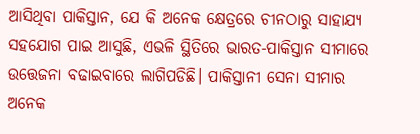ଆସିଥିବା ପାକିସ୍ତାନ, ଯେ କି ଅନେକ କ୍ଷେତ୍ରରେ ଚୀନଠାରୁ ସାହାଯ୍ୟ ସହଯୋଗ ପାଇ ଆସୁଛି, ଏଭଳି ସ୍ଥିତିରେ ଭାରତ-ପାକିସ୍ତାନ ସୀମାରେ ଉତ୍ତେଜନା ବଢାଇବାରେ ଲାଗିପଡିଛି। ପାକିସ୍ତାନୀ ସେନା ସୀମାର ଅନେକ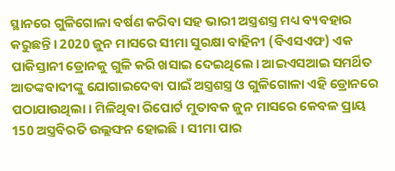ସ୍ଥାନରେ ଗୁଳିଗୋଳା ବର୍ଷଣ କରିବା ସହ ଭାରୀ ଅସ୍ତ୍ରଶସ୍ତ୍ର ମଧ୍ୟ ବ୍ୟବହାର କରୁଛନ୍ତି। 2020 ଜୁନ ମାସରେ ସୀମା ସୁରକ୍ଷା ବାହିନୀ (ବିଏସଏଫ) ଏକ ପାକିସ୍ତାନୀ ଡ୍ରୋନକୁ ଗୁଳି କରି ଖସାଇ ଦେଇଥିଲେ। ଆଇଏସଆଇ ସମର୍ଥିତ ଆତଙ୍କବାଦୀଙ୍କୁ ଯୋଗାଇଦେବା ପାଇଁ ଅସ୍ତ୍ରଶସ୍ତ୍ର ଓ ଗୁଳିଗୋଳା ଏହି ଡ୍ରୋନରେ ପଠାଯାଉଥିଲା। ମିଳିଥିବା ରିପୋର୍ଟ ମୁତାବକ ଜୁନ ମାସରେ କେବଳ ପ୍ରାୟ 150 ଅସ୍ତ୍ରବିରତି ଉଲ୍ଲଙ୍ଘନ ହୋଇଛି । ସୀମା ପାର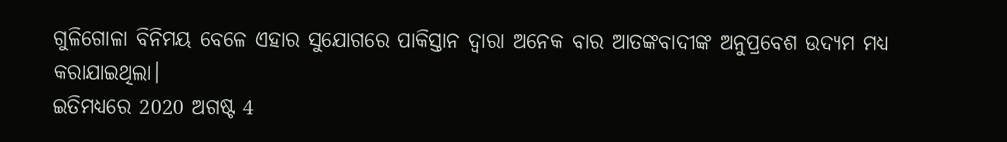ଗୁଳିଗୋଳା ବିନିମୟ ବେଳେ ଏହାର ସୁଯୋଗରେ ପାକିସ୍ତାନ ଦ୍ବାରା ଅନେକ ବାର ଆତଙ୍କବାଦୀଙ୍କ ଅନୁପ୍ରବେଶ ଉଦ୍ୟମ ମଧ୍ୟ କରାଯାଇଥିଲା।
ଇତିମଧ୍ୟରେ 2020 ଅଗଷ୍ଟ 4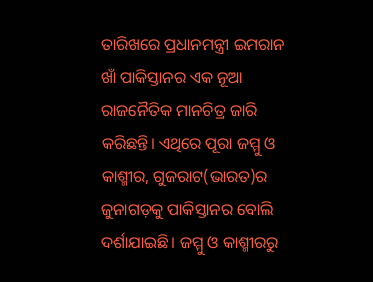ତାରିଖରେ ପ୍ରଧାନମନ୍ତ୍ରୀ ଇମରାନ ଖାଁ ପାକିସ୍ତାନର ଏକ ନୂଆ ରାଜନୈତିକ ମାନଚିତ୍ର ଜାରି କରିଛନ୍ତି। ଏଥିରେ ପୂରା ଜମ୍ମୁ ଓ କାଶ୍ମୀର, ଗୁଜରାଟ(ଭାରତ)ର ଜୁନାଗଡ଼କୁ ପାକିସ୍ତାନର ବୋଲି ଦର୍ଶାଯାଇଛି। ଜମ୍ମୁ ଓ କାଶ୍ମୀରରୁ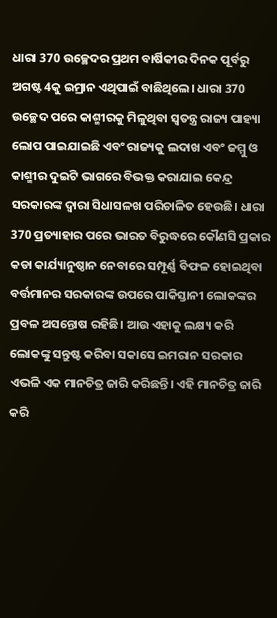ଧାରା 370 ଉଚ୍ଛେଦର ପ୍ରଥମ ବାର୍ଷିକୀର ଦିନକ ପୂର୍ବରୁ ଅଗଷ୍ଟ 4କୁ ଇମ୍ରାନ ଏଥିପାଇଁ ବାଛିଥିଲେ। ଧାରା 370 ଉଚ୍ଛେଦ ପରେ କାଶ୍ମୀରକୁ ମିଳୁଥିବା ସ୍ବତନ୍ତ୍ର ରାଜ୍ୟ ପାହ୍ୟା ଲୋପ ପାଇଯାଇଛି ଏବଂ ରାଜ୍ୟକୁ ଲଦାଖ ଏବଂ ଜମ୍ମୁ ଓ କାଶ୍ମୀର ଦୁଇଟି ଭାଗରେ ବିଭକ୍ତ କରାଯାଇ କେନ୍ଦ୍ର ସରକାରଙ୍କ ଦ୍ବାରା ସିଧାସଳଖ ପରିଚାଳିତ ହେଉଛି। ଧାରା 370 ପ୍ରତ୍ୟାହାର ପରେ ଭାରତ ବିରୁଦ୍ଧରେ କୌଣସି ପ୍ରକାର କଡା କାର୍ଯ୍ୟାନୁଷ୍ଠାନ ନେବାରେ ସମ୍ପୂର୍ଣ୍ଣ ବିଫଳ ହୋଇଥିବା ବର୍ତ୍ତମାନର ସରକାରଙ୍କ ଉପରେ ପାକିସ୍ତାନୀ ଲୋକଙ୍କର ପ୍ରବଳ ଅସନ୍ତୋଷ ରହିଛି। ଆଉ ଏହାକୁ ଲକ୍ଷ୍ୟ କରି ଲୋକଙ୍କୁ ସନ୍ତୁଷ୍ଟ କରିବା ସକାସେ ଇମରାନ ସରକାର ଏଭଳି ଏକ ମାନଚିତ୍ର ଜାରି କରିଛନ୍ତି। ଏହି ମାନଚିତ୍ର ଜାରି କରି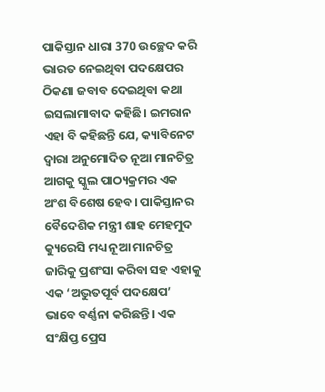ପାକିସ୍ତାନ ଧାରା 370 ଉଚ୍ଛେଦ କରି ଭାରତ ନେଇଥିବା ପଦକ୍ଷେପର ଠିକଣା ଜବାବ ଦେଇଥିବା କଥା ଇସଲାମାବାଦ କହିଛି। ଇମରାନ ଏହା ବି କହିଛନ୍ତି ଯେ, କ୍ୟାବିନେଟ ଦ୍ବାରା ଅନୁମୋଦିତ ନୂଆ ମାନଚିତ୍ର ଆଗକୁ ସ୍କୁଲ ପାଠ୍ୟକ୍ରମର ଏକ ଅଂଶ ବିଶେଷ ହେବ। ପାକିସ୍ତାନର ବୈଦେଶିକ ମନ୍ତ୍ରୀ ଶାହ ମେହମୁଦ କ୍ୟୁରେସି ମଧ୍ୟ ନୂଆ ମାନଚିତ୍ର ଜାରିକୁ ପ୍ରଶଂସା କରିବା ସହ ଏହାକୁ ଏକ ‘ଅଦ୍ଭୁତପୂର୍ବ ପଦକ୍ଷେପ’ ଭାବେ ବର୍ଣ୍ଣନା କରିଛନ୍ତି। ଏକ ସଂକ୍ଷିପ୍ତ ପ୍ରେସ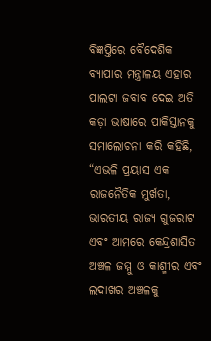ବିଜ୍ଞପ୍ତିରେ ବୈଦେଶିକ ବ୍ୟାପାର ମନ୍ତ୍ରାଳୟ ଏହାର ପାଲଟା ଜବାବ ଦେଇ ଅତି କଡ଼ା ଭାଷାରେ ପାକିସ୍ତାନକୁ ସମାଲୋଚନା କରି କହିଛି, “ଏଭଳି ପ୍ରୟାସ ଏକ ରାଜନୈତିକ ମୁର୍ଖତା, ଭାରତୀୟ ରାଜ୍ୟ ଗୁଜରାଟ ଏବଂ ଆମରେ କେନ୍ଦ୍ରଶାସିତ ଅଞ୍ଚଳ ଜମ୍ମୁ ଓ କାଶ୍ମୀର ଏବଂ ଲଦାଖର ଅଞ୍ଚଳକୁ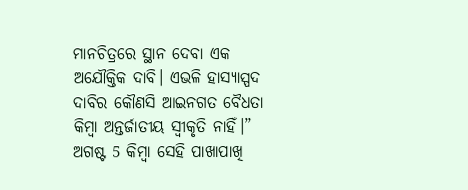ମାନଚିତ୍ରରେ ସ୍ଥାନ ଦେବା ଏକ ଅଯୌକ୍ତିକ ଦାବି। ଏଭଳି ହାସ୍ୟାସ୍ପଦ ଦାବିର କୌଣସି ଆଇନଗତ ବୈଧତା କିମ୍ବା ଅନ୍ତର୍ଜାତୀୟ ସ୍ବୀକୃତି ନାହିଁ।”
ଅଗଷ୍ଟ 5 କିମ୍ବା ସେହି ପାଖାପାଖି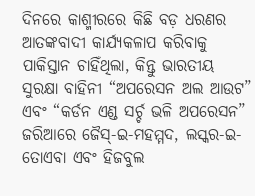ଦିନରେ କାଶ୍ମୀରରେ କିଛି ବଡ଼ ଧରଣର ଆତଙ୍କବାଦୀ କାର୍ଯ୍ୟକଳାପ କରିବାକୁ ପାକିସ୍ତାନ ଚାହିଁଥିଲା, କିନ୍ତୁ ଭାରତୀୟ ସୁରକ୍ଷା ବାହିନୀ “ଅପରେସନ ଅଲ ଆଉଟ” ଏବଂ “କର୍ଡନ ଏଣ୍ଡ ସର୍ଚ୍ଚ ଭଳି ଅପରେସନ” ଜରିଆରେ ଜୈସ୍-ଇ-ମହମ୍ମଦ, ଲସ୍କର-ଇ-ତୋଏବା ଏବଂ ହିଜବୁଲ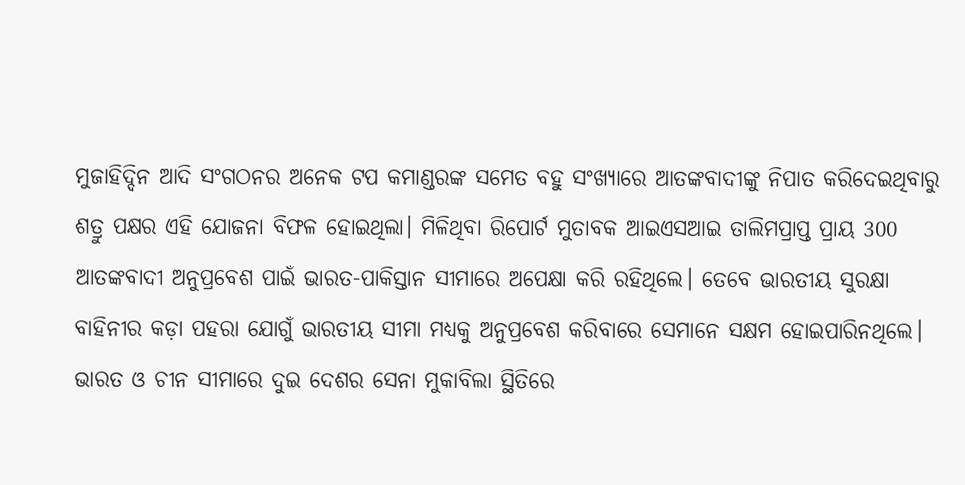ମୁଜାହିଦ୍ଦିନ ଆଦି ସଂଗଠନର ଅନେକ ଟପ କମାଣ୍ଡରଙ୍କ ସମେତ ବହୁ ସଂଖ୍ୟାରେ ଆତଙ୍କବାଦୀଙ୍କୁ ନିପାତ କରିଦେଇଥିବାରୁ ଶତ୍ରୁ ପକ୍ଷର ଏହି ଯୋଜନା ବିଫଳ ହୋଇଥିଲା। ମିଳିଥିବା ରିପୋର୍ଟ ମୁତାବକ ଆଇଏସଆଇ ତାଲିମପ୍ରାପ୍ତ ପ୍ରାୟ 300 ଆତଙ୍କବାଦୀ ଅନୁପ୍ରବେଶ ପାଇଁ ଭାରତ-ପାକିସ୍ତାନ ସୀମାରେ ଅପେକ୍ଷା କରି ରହିଥିଲେ। ତେବେ ଭାରତୀୟ ସୁରକ୍ଷା ବାହିନୀର କଡ଼ା ପହରା ଯୋଗୁଁ ଭାରତୀୟ ସୀମା ମଧ୍ୟକୁ ଅନୁପ୍ରବେଶ କରିବାରେ ସେମାନେ ସକ୍ଷମ ହୋଇପାରିନଥିଲେ।
ଭାରତ ଓ ଚୀନ ସୀମାରେ ଦୁଇ ଦେଶର ସେନା ମୁକାବିଲା ସ୍ଥିତିରେ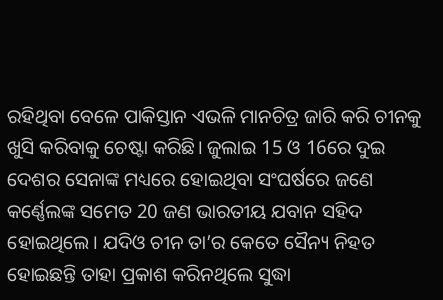ରହିଥିବା ବେଳେ ପାକିସ୍ତାନ ଏଭଳି ମାନଚିତ୍ର ଜାରି କରି ଚୀନକୁ ଖୁସି କରିବାକୁ ଚେଷ୍ଟା କରିଛି। ଜୁଲାଇ 15 ଓ 16ରେ ଦୁଇ ଦେଶର ସେନାଙ୍କ ମଧ୍ୟରେ ହୋଇଥିବା ସଂଘର୍ଷରେ ଜଣେ କର୍ଣ୍ଣେଲଙ୍କ ସମେତ 20 ଜଣ ଭାରତୀୟ ଯବାନ ସହିଦ ହୋଇଥିଲେ। ଯଦିଓ ଚୀନ ତା’ର କେତେ ସୈନ୍ୟ ନିହତ ହୋଇଛନ୍ତି ତାହା ପ୍ରକାଶ କରିନଥିଲେ ସୁଦ୍ଧା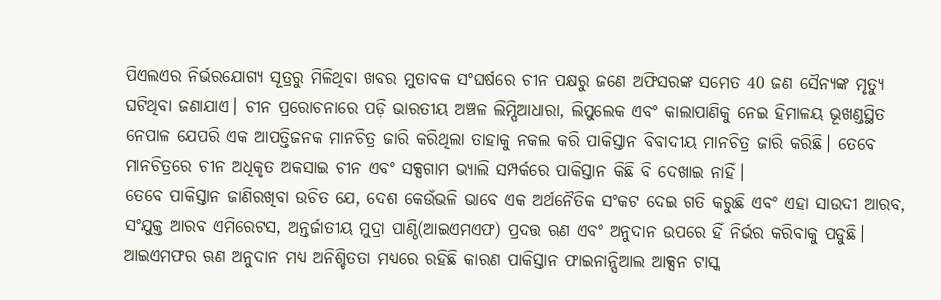ପିଏଲଏର ନିର୍ଭରଯୋଗ୍ୟ ସୂତ୍ରରୁ ମିଳିଥିବା ଖବର ମୁତାବକ ସଂଘର୍ଷରେ ଚୀନ ପକ୍ଷରୁ ଜଣେ ଅଫିସରଙ୍କ ସମେତ 40 ଜଣ ସୈନ୍ୟଙ୍କ ମୃତ୍ୟୁ ଘଟିଥିବା ଜଣାଯାଏ। ଚୀନ ପ୍ରରୋଚନାରେ ପଡ଼ି ଭାରତୀୟ ଅଞ୍ଚଳ ଲିମ୍ପିଆଧାରା, ଲିପୁଲେକ ଏବଂ କାଲାପାଣିକୁ ନେଇ ହିମାଳୟ ଭୂଖଣ୍ଡସ୍ଥିତ ନେପାଳ ଯେପରି ଏକ ଆପତ୍ତିଜନକ ମାନଚିତ୍ର ଜାରି କରିଥିଲା ତାହାକୁ ନକଲ କରି ପାକିସ୍ତାନ ବିବାଦୀୟ ମାନଚିତ୍ର ଜାରି କରିଛି। ତେବେ ମାନଚିତ୍ରରେ ଚୀନ ଅଧିକୃତ ଅକସାଇ ଚୀନ ଏବଂ ସକ୍ସଗାମ ଭ୍ୟାଲି ସମ୍ପର୍କରେ ପାକିସ୍ତାନ କିଛି ବି ଦେଖାଇ ନାହିଁ।
ତେବେ ପାକିସ୍ତାନ ଜାଣିରଖିବା ଉଚିତ ଯେ, ଦେଶ କେଉଁଭଳି ଭାବେ ଏକ ଅର୍ଥନୈତିକ ସଂକଟ ଦେଇ ଗତି କରୁଛି ଏବଂ ଏହା ସାଉଦୀ ଆରବ, ସଂଯୁକ୍ତ ଆରବ ଏମିରେଟସ, ଅନ୍ତର୍ଜାତୀୟ ମୁଦ୍ରା ପାଣ୍ଠି(ଆଇଏମଏଫ) ପ୍ରଦତ୍ତ ଋଣ ଏବଂ ଅନୁଦାନ ଉପରେ ହିଁ ନିର୍ଭର କରିବାକୁ ପଡୁଛି। ଆଇଏମଫର ଋଣ ଅନୁଦାନ ମଧ୍ୟ ଅନିଶ୍ଚିତତା ମଧ୍ୟରେ ରହିଛି କାରଣ ପାକିସ୍ତାନ ଫାଇନାନ୍ସିଆଲ ଆକ୍ସନ ଟାସ୍କ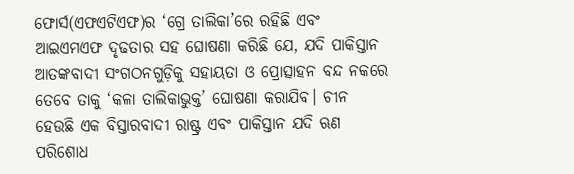ଫୋର୍ସ(ଏଫଏଟିଏଫ)ର ‘ଗ୍ରେ ତାଲିକା’ରେ ରହିଛି ଏବଂ ଆଇଏମଏଫ ଦୃଢତାର ସହ ଘୋଷଣା କରିଛି ଯେ, ଯଦି ପାକିସ୍ତାନ ଆତଙ୍କବାଦୀ ସଂଗଠନଗୁଡ଼ିକୁ ସହାୟତା ଓ ପ୍ରୋତ୍ସାହନ ବନ୍ଦ ନକରେ ତେବେ ତାକୁ ‘କଳା ତାଲିକାଭୁକ୍ତ’ ଘୋଷଣା କରାଯିବ। ଚୀନ ହେଉଛି ଏକ ବିସ୍ତାରବାଦୀ ରାଷ୍ଟ୍ର ଏବଂ ପାକିସ୍ତାନ ଯଦି ଋଣ ପରିଶୋଧ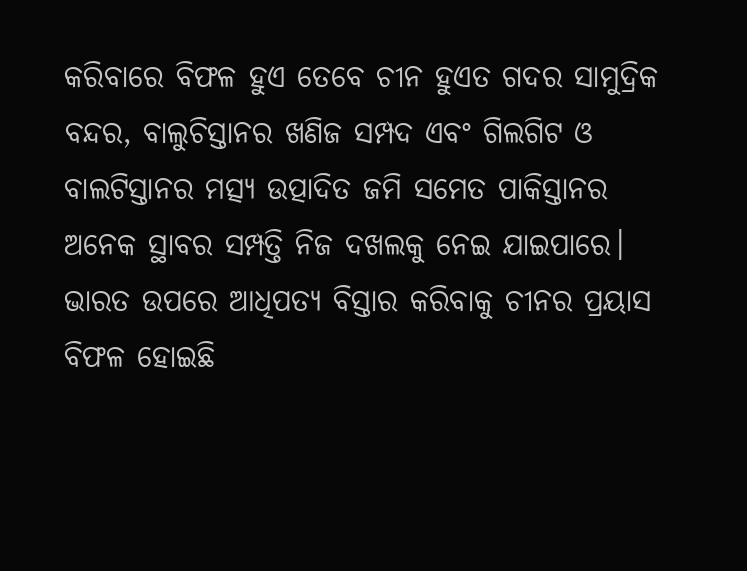କରିବାରେ ବିଫଳ ହୁଏ ତେବେ ଚୀନ ହୁଏତ ଗଦର ସାମୁଦ୍ରିକ ବନ୍ଦର, ବାଲୁଚିସ୍ତାନର ଖଣିଜ ସମ୍ପଦ ଏବଂ ଗିଲଗିଟ ଓ ବାଲଟିସ୍ତାନର ମତ୍ସ୍ୟ ଉତ୍ପାଦିତ ଜମି ସମେତ ପାକିସ୍ତାନର ଅନେକ ସ୍ଥାବର ସମ୍ପତ୍ତି ନିଜ ଦଖଲକୁ ନେଇ ଯାଇପାରେ। ଭାରତ ଉପରେ ଆଧିପତ୍ୟ ବିସ୍ତାର କରିବାକୁ ଚୀନର ପ୍ରୟାସ ବିଫଳ ହୋଇଛି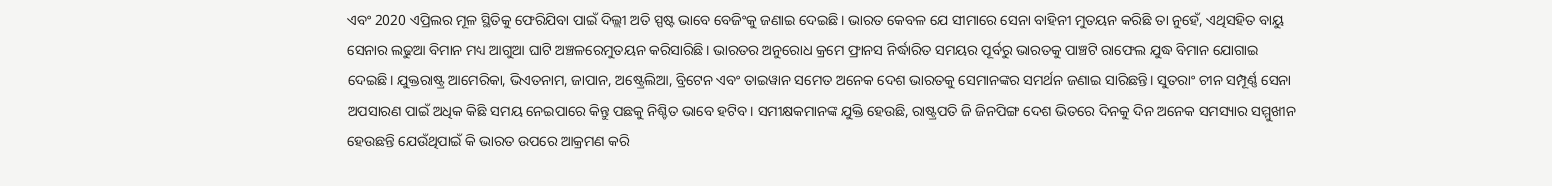ଏବଂ 2020 ଏପ୍ରିଲର ମୂଳ ସ୍ଥିତିକୁ ଫେରିଯିବା ପାଇଁ ଦିଲ୍ଲୀ ଅତି ସ୍ପଷ୍ଟ ଭାବେ ବେଜିଂକୁ ଜଣାଇ ଦେଇଛି। ଭାରତ କେବଳ ଯେ ସୀମାରେ ସେନା ବାହିନୀ ମୁତୟନ କରିଛି ତା ନୁହେଁ, ଏଥିସହିତ ବାୟୁ ସେନାର ଲଢୁଆ ବିମାନ ମଧ୍ୟ ଆଗୁଆ ଘାଟି ଅଞ୍ଚଳରେମୁତୟନ କରିସାରିଛି। ଭାରତର ଅନୁରୋଧ କ୍ରମେ ଫ୍ରାନସ ନିର୍ଦ୍ଧାରିତ ସମୟର ପୂର୍ବରୁ ଭାରତକୁ ପାଞ୍ଚଟି ରାଫେଲ ଯୁଦ୍ଧ ବିମାନ ଯୋଗାଇ ଦେଇଛି। ଯୁକ୍ତରାଷ୍ଟ୍ର ଆମେରିକା, ଭିଏତନାମ, ଜାପାନ, ଅଷ୍ଟ୍ରେଲିଆ, ବ୍ରିଟେନ ଏବଂ ତାଇୱାନ ସମେତ ଅନେକ ଦେଶ ଭାରତକୁ ସେମାନଙ୍କର ସମର୍ଥନ ଜଣାଇ ସାରିଛନ୍ତି। ସୁତରାଂ ଚୀନ ସମ୍ପୂର୍ଣ୍ଣ ସେନା ଅପସାରଣ ପାଇଁ ଅଧିକ କିଛି ସମୟ ନେଇପାରେ କିନ୍ତୁ ପଛକୁ ନିଶ୍ଚିତ ଭାବେ ହଟିବ। ସମୀକ୍ଷକମାନଙ୍କ ଯୁକ୍ତି ହେଉଛି, ରାଷ୍ଟ୍ରପତି ଜି ଜିନପିଙ୍ଗ ଦେଶ ଭିତରେ ଦିନକୁ ଦିନ ଅନେକ ସମସ୍ୟାର ସମ୍ମୁଖୀନ ହେଉଛନ୍ତି ଯେଉଁଥିପାଇଁ କି ଭାରତ ଉପରେ ଆକ୍ରମଣ କରି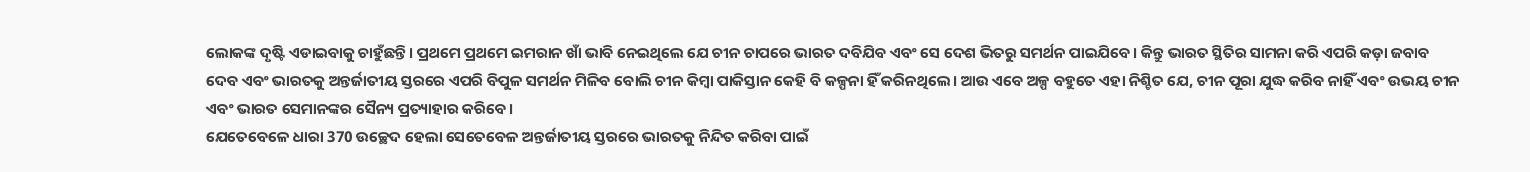ଲୋକଙ୍କ ଦୃଷ୍ଟି ଏଡାଇବାକୁ ଚାହୁଁଛନ୍ତି। ପ୍ରଥମେ ପ୍ରଥମେ ଇମରାନ ଖାଁ ଭାବି ନେଇଥିଲେ ଯେ ଚୀନ ଚାପରେ ଭାରତ ଦବିଯିବ ଏବଂ ସେ ଦେଶ ଭିତରୁ ସମର୍ଥନ ପାଇଯିବେ। କିନ୍ତୁ ଭାରତ ସ୍ଥିତିର ସାମନା କରି ଏପରି କଡ଼ା ଜବାବ ଦେବ ଏବଂ ଭାରତକୁ ଅନ୍ତର୍ଜାତୀୟ ସ୍ତରରେ ଏପରି ବିପୁଳ ସମର୍ଥନ ମିଳିବ ବୋଲି ଚୀନ କିମ୍ବା ପାକିସ୍ତାନ କେହି ବି କଳ୍ପନା ହିଁ କରିନଥିଲେ। ଆଉ ଏବେ ଅଳ୍ପ ବହୁତେ ଏହା ନିଶ୍ଚିତ ଯେ, ଚୀନ ପୂରା ଯୁଦ୍ଧ କରିବ ନାହିଁ ଏବଂ ଉଭୟ ଚୀନ ଏବଂ ଭାରତ ସେମାନଙ୍କର ସୈନ୍ୟ ପ୍ରତ୍ୟାହାର କରିବେ।
ଯେତେବେଳେ ଧାରା 370 ଉଚ୍ଛେଦ ହେଲା ସେତେବେଳ ଅନ୍ତର୍ଜାତୀୟ ସ୍ତରରେ ଭାରତକୁ ନିନ୍ଦିତ କରିବା ପାଇଁ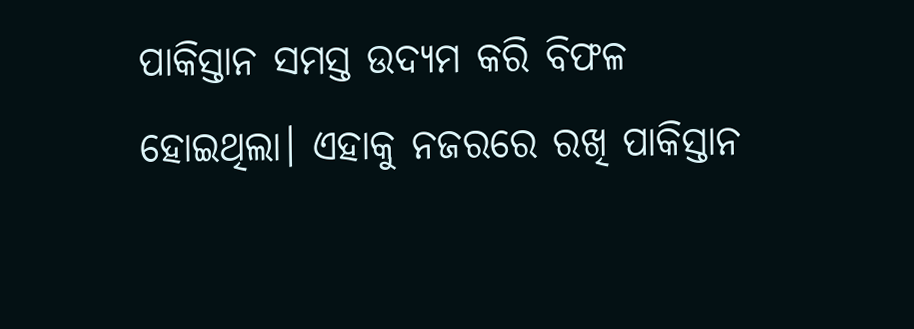ପାକିସ୍ତାନ ସମସ୍ତ ଉଦ୍ୟମ କରି ବିଫଳ ହୋଇଥିଲା। ଏହାକୁ ନଜରରେ ରଖି ପାକିସ୍ତାନ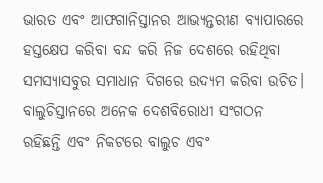ଭାରତ ଏବଂ ଆଫଗାନିସ୍ତାନର ଆଭ୍ୟନ୍ତରୀଣ ବ୍ୟାପାରରେ ହସ୍ତକ୍ଷେପ କରିବା ବନ୍ଦ କରି ନିଜ ଦେଶରେ ରହିଥିବା ସମସ୍ୟାସବୁର ସମାଧାନ ଦିଗରେ ଉଦ୍ୟମ କରିବା ଉଚିତ। ବାଲୁଚିସ୍ତାନରେ ଅନେକ ଦେଶବିରୋଧୀ ସଂଗଠନ ରହିଛନ୍ତି ଏବଂ ନିକଟରେ ବାଲୁଚ ଏବଂ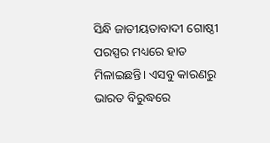ସିନ୍ଧି ଜାତୀୟତାବାଦୀ ଗୋଷ୍ଠୀ ପରସ୍ପର ମଧ୍ୟରେ ହାତ ମିଳାଇଛନ୍ତି। ଏସବୁ କାରଣରୁ ଭାରତ ବିରୁଦ୍ଧରେ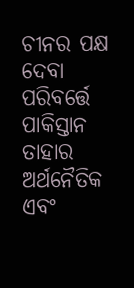ଚୀନର ପକ୍ଷ ଦେବା ପରିବର୍ତ୍ତେ ପାକିସ୍ତାନ ତାହାର ଅର୍ଥନୈତିକ ଏବଂ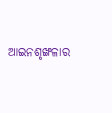ଆଇନଶୃଙ୍ଖଳାର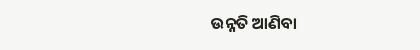ଉନ୍ନତି ଆଣିବା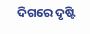ଦିଗରେ ଦୃଷ୍ଟି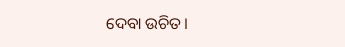ଦେବା ଉଚିତ।